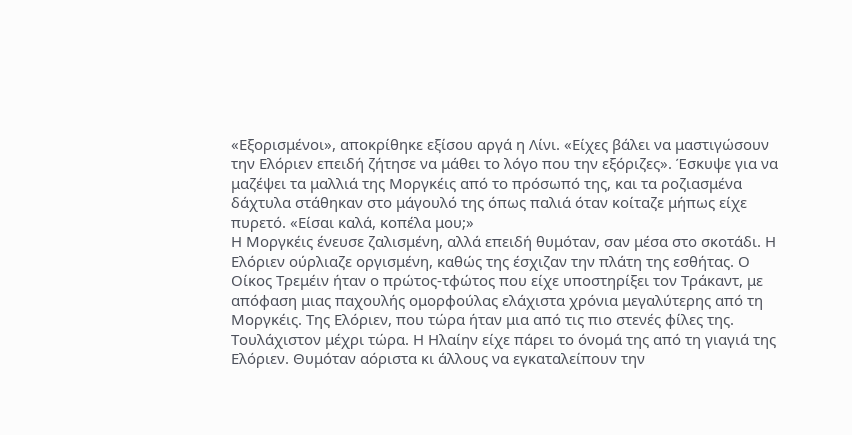«Εξορισμένοι», αποκρίθηκε εξίσου αργά η Λίνι. «Είχες βάλει να μαστιγώσουν την Ελόριεν επειδή ζήτησε να μάθει το λόγο που την εξόριζες». Έσκυψε για να μαζέψει τα μαλλιά της Μοργκέις από το πρόσωπό της, και τα ροζιασμένα δάχτυλα στάθηκαν στο μάγουλό της όπως παλιά όταν κοίταζε μήπως είχε πυρετό. «Είσαι καλά, κοπέλα μου;»
Η Μοργκέις ένευσε ζαλισμένη, αλλά επειδή θυμόταν, σαν μέσα στο σκοτάδι. Η Ελόριεν ούρλιαζε οργισμένη, καθώς της έσχιζαν την πλάτη της εσθήτας. Ο Οίκος Τρεμέιν ήταν ο πρώτος-τφώτος που είχε υποστηρίξει τον Τράκαντ, με απόφαση μιας παχουλής ομορφούλας ελάχιστα χρόνια μεγαλύτερης από τη Μοργκέις. Της Ελόριεν, που τώρα ήταν μια από τις πιο στενές φίλες της. Τουλάχιστον μέχρι τώρα. Η Ηλαίην είχε πάρει το όνομά της από τη γιαγιά της Ελόριεν. Θυμόταν αόριστα κι άλλους να εγκαταλείπουν την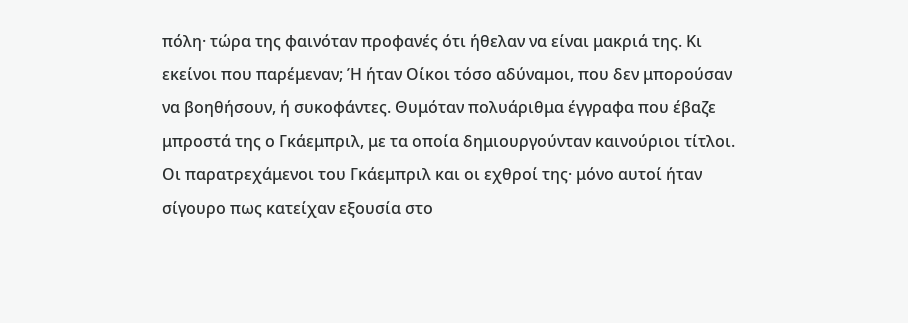πόλη· τώρα της φαινόταν προφανές ότι ήθελαν να είναι μακριά της. Κι εκείνοι που παρέμεναν; Ή ήταν Οίκοι τόσο αδύναμοι, που δεν μπορούσαν να βοηθήσουν, ή συκοφάντες. Θυμόταν πολυάριθμα έγγραφα που έβαζε μπροστά της ο Γκάεμπριλ, με τα οποία δημιουργούνταν καινούριοι τίτλοι. Οι παρατρεχάμενοι του Γκάεμπριλ και οι εχθροί της· μόνο αυτοί ήταν σίγουρο πως κατείχαν εξουσία στο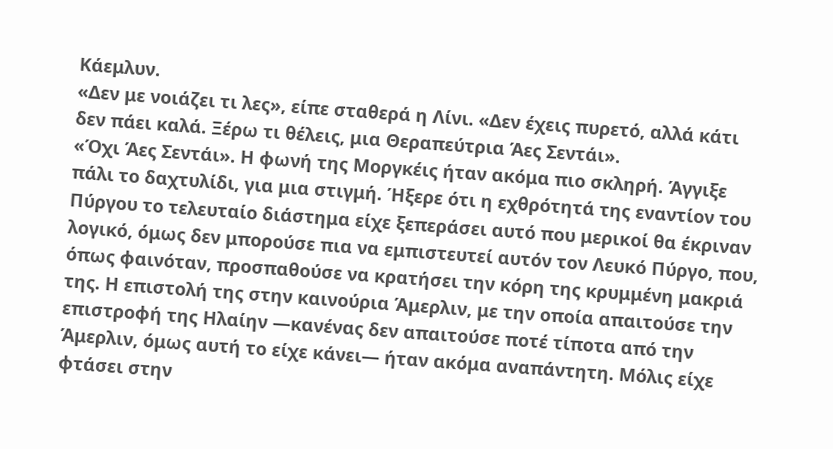Κάεμλυν.
«Δεν με νοιάζει τι λες», είπε σταθερά η Λίνι. «Δεν έχεις πυρετό, αλλά κάτι δεν πάει καλά. Ξέρω τι θέλεις, μια Θεραπεύτρια Άες Σεντάι».
«Όχι Άες Σεντάι». Η φωνή της Μοργκέις ήταν ακόμα πιο σκληρή. Άγγιξε πάλι το δαχτυλίδι, για μια στιγμή. Ήξερε ότι η εχθρότητά της εναντίον του Πύργου το τελευταίο διάστημα είχε ξεπεράσει αυτό που μερικοί θα έκριναν λογικό, όμως δεν μπορούσε πια να εμπιστευτεί αυτόν τον Λευκό Πύργο, που, όπως φαινόταν, προσπαθούσε να κρατήσει την κόρη της κρυμμένη μακριά της. Η επιστολή της στην καινούρια Άμερλιν, με την οποία απαιτούσε την επιστροφή της Ηλαίην —κανένας δεν απαιτούσε ποτέ τίποτα από την Άμερλιν, όμως αυτή το είχε κάνει― ήταν ακόμα αναπάντητη. Μόλις είχε φτάσει στην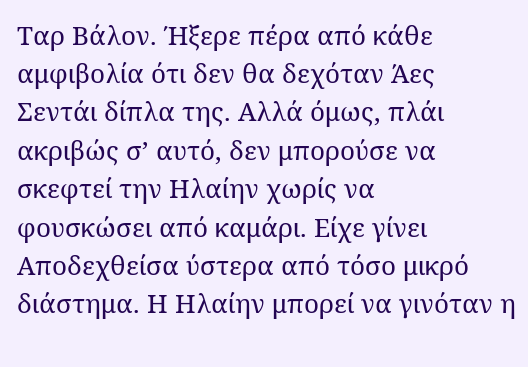Ταρ Βάλον. Ήξερε πέρα από κάθε αμφιβολία ότι δεν θα δεχόταν Άες Σεντάι δίπλα της. Αλλά όμως, πλάι ακριβώς σ’ αυτό, δεν μπορούσε να σκεφτεί την Ηλαίην χωρίς να φουσκώσει από καμάρι. Είχε γίνει Αποδεχθείσα ύστερα από τόσο μικρό διάστημα. Η Ηλαίην μπορεί να γινόταν η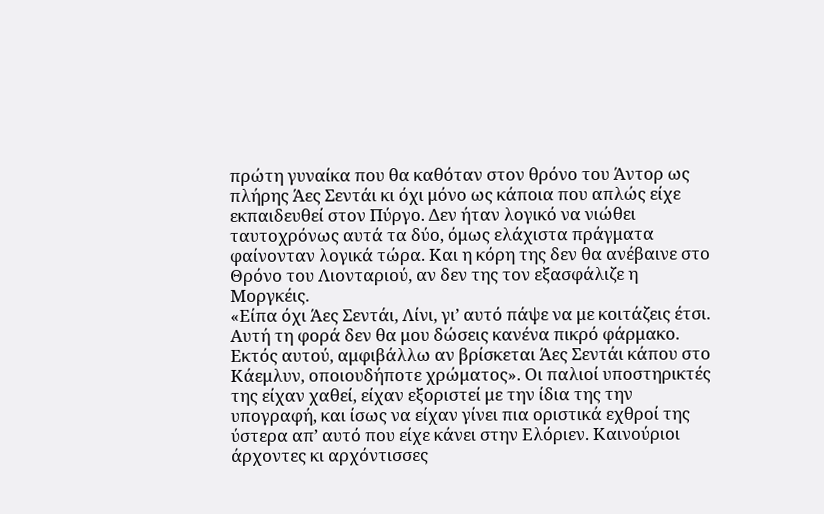πρώτη γυναίκα που θα καθόταν στον θρόνο του Άντορ ως πλήρης Άες Σεντάι κι όχι μόνο ως κάποια που απλώς είχε εκπαιδευθεί στον Πύργο. Δεν ήταν λογικό να νιώθει ταυτοχρόνως αυτά τα δύο, όμως ελάχιστα πράγματα φαίνονταν λογικά τώρα. Και η κόρη της δεν θα ανέβαινε στο Θρόνο του Λιονταριού, αν δεν της τον εξασφάλιζε η Μοργκέις.
«Είπα όχι Άες Σεντάι, Λίνι, γι’ αυτό πάψε να με κοιτάζεις έτσι. Αυτή τη φορά δεν θα μου δώσεις κανένα πικρό φάρμακο. Εκτός αυτού, αμφιβάλλω αν βρίσκεται Άες Σεντάι κάπου στο Κάεμλυν, οποιουδήποτε χρώματος». Οι παλιοί υποστηρικτές της είχαν χαθεί, είχαν εξοριστεί με την ίδια της την υπογραφή, και ίσως να είχαν γίνει πια οριστικά εχθροί της ύστερα απ’ αυτό που είχε κάνει στην Ελόριεν. Καινούριοι άρχοντες κι αρχόντισσες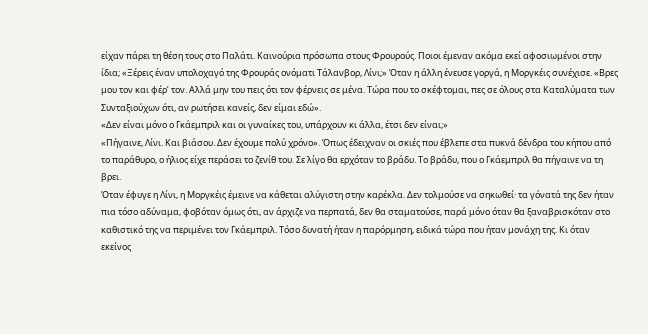είχαν πάρει τη θέση τους στο Παλάτι. Καινούρια πρόσωπα στους Φρουρούς. Ποιοι έμεναν ακόμα εκεί αφοσιωμένοι στην ίδια; «Ξέρεις έναν υπολοχαγό της Φρουράς ονόματι Τάλανβορ, Λίνι;» Όταν η άλλη ένευσε γοργά, η Μοργκέις συνέχισε. «Βρες μου τον και φέρ’ τον. Αλλά μην του πεις ότι τον φέρνεις σε μένα. Τώρα που το σκέφτομαι, πες σε όλους στα Καταλύματα των Συνταξιούχων ότι, αν ρωτήσει κανείς, δεν είμαι εδώ».
«Δεν είναι μόνο ο Γκάεμπριλ και οι γυναίκες του, υπάρχουν κι άλλα, έτσι δεν είναι;»
«Πήγαινε, Λίνι. Και βιάσου. Δεν έχουμε πολύ χρόνο». Όπως έδειχναν οι σκιές που έβλεπε στα πυκνά δένδρα του κήπου από το παράθυρο, ο ήλιος είχε περάσει το ζενίθ του. Σε λίγο θα ερχόταν το βράδυ. Το βράδυ, που ο Γκάεμπριλ θα πήγαινε να τη βρει.
Όταν έφυγε η Λίνι, η Μοργκέις έμεινε να κάθεται αλύγιστη στην καρέκλα. Δεν τολμούσε να σηκωθεί· τα γόνατά της δεν ήταν πια τόσο αδύναμα, φοβόταν όμως ότι, αν άρχιζε να περπατά, δεν θα σταματούσε, παρά μόνο όταν θα ξαναβρισκόταν στο καθιστικό της να περιμένει τον Γκάεμπριλ. Τόσο δυνατή ήταν η παρόρμηση, ειδικά τώρα που ήταν μονάχη της. Κι όταν εκείνος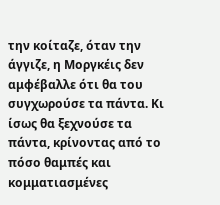την κοίταζε, όταν την άγγιζε, η Μοργκέις δεν αμφέβαλλε ότι θα του συγχωρούσε τα πάντα. Κι ίσως θα ξεχνούσε τα πάντα, κρίνοντας από το πόσο θαμπές και κομματιασμένες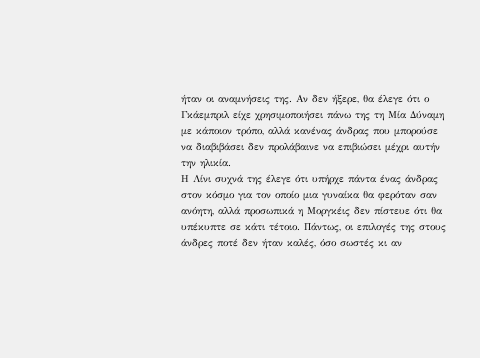ήταν οι αναμνήσεις της. Αν δεν ήξερε, θα έλεγε ότι ο Γκάεμπριλ είχε χρησιμοποιήσει πάνω της τη Μία Δύναμη με κάποιον τρόπο, αλλά κανένας άνδρας που μπορούσε να διαβιβάσει δεν προλάβαινε να επιβιώσει μέχρι αυτήν την ηλικία.
Η Λίνι συχνά της έλεγε ότι υπήρχε πάντα ένας άνδρας στον κόσμο για τον οποίο μια γυναίκα θα φερόταν σαν ανόητη, αλλά προσωπικά η Μοργκέις δεν πίστευε ότι θα υπέκυπτε σε κάτι τέτοιο. Πάντως, οι επιλογές της στους άνδρες ποτέ δεν ήταν καλές, όσο σωστές κι αν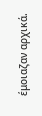έμοιαζαν αρχικά.